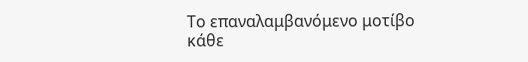Το επαναλαμβανόμενο μοτίβο κάθε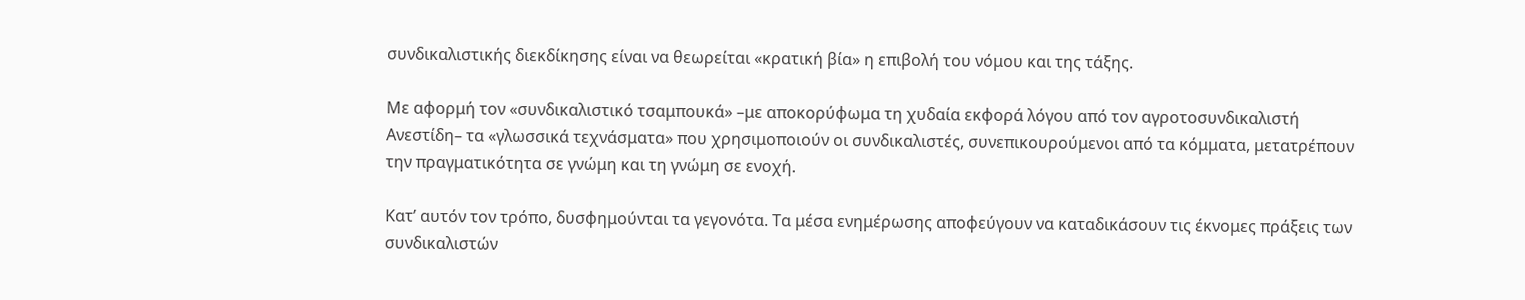συνδικαλιστικής διεκδίκησης είναι να θεωρείται «κρατική βία» η επιβολή του νόμου και της τάξης.

Με αφορμή τον «συνδικαλιστικό τσαμπουκά» –με αποκορύφωμα τη χυδαία εκφορά λόγου από τον αγροτοσυνδικαλιστή Ανεστίδη– τα «γλωσσικά τεχνάσματα» που χρησιμοποιούν οι συνδικαλιστές, συνεπικουρούμενοι από τα κόμματα, μετατρέπουν την πραγματικότητα σε γνώμη και τη γνώμη σε ενοχή.

Κατ’ αυτόν τον τρόπο, δυσφημούνται τα γεγονότα. Τα μέσα ενημέρωσης αποφεύγουν να καταδικάσουν τις έκνομες πράξεις των συνδικαλιστών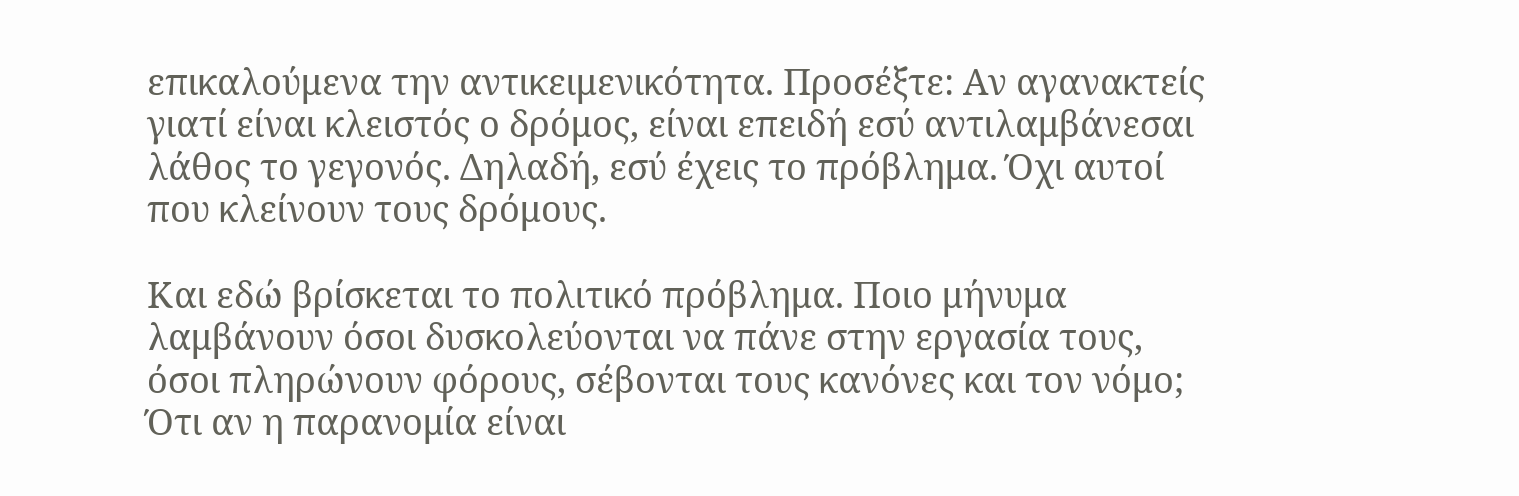επικαλούμενα την αντικειμενικότητα. Προσέξτε: Αν αγανακτείς γιατί είναι κλειστός ο δρόμος, είναι επειδή εσύ αντιλαμβάνεσαι λάθος το γεγονός. Δηλαδή, εσύ έχεις το πρόβλημα. Όχι αυτοί που κλείνουν τους δρόμους.

Και εδώ βρίσκεται το πολιτικό πρόβλημα. Ποιο μήνυμα λαμβάνουν όσοι δυσκολεύονται να πάνε στην εργασία τους, όσοι πληρώνουν φόρους, σέβονται τους κανόνες και τον νόμο; Ότι αν η παρανομία είναι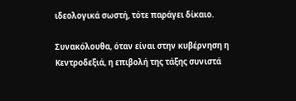ιδεολογικά σωστή, τότε παράγει δίκαιο.

Συνακόλουθα, όταν είναι στην κυβέρνηση η Κεντροδεξιά, η επιβολή της τάξης συνιστά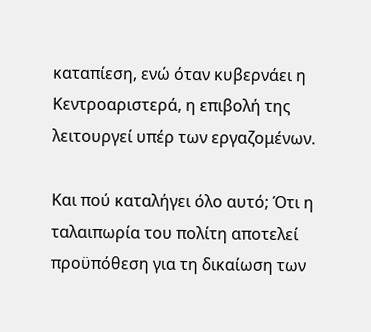καταπίεση, ενώ όταν κυβερνάει η Κεντροαριστερά, η επιβολή της λειτουργεί υπέρ των εργαζομένων.

Και πού καταλήγει όλο αυτό; Ότι η ταλαιπωρία του πολίτη αποτελεί προϋπόθεση για τη δικαίωση των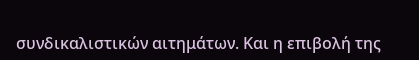συνδικαλιστικών αιτημάτων. Και η επιβολή της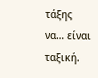τάξης να… είναι ταξική.